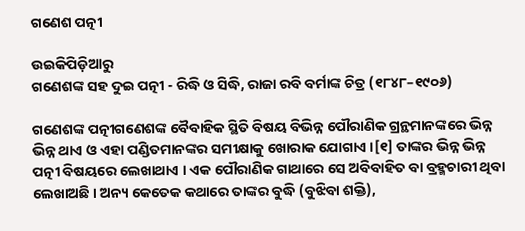ଗଣେଶ ପତ୍ନୀ

ଉଇକିପିଡ଼ିଆ‌ରୁ
ଗଣେଶଙ୍କ ସ‌ହ ଦୁଇ ପତ୍ନୀ - ରିଦ୍ଧି ଓ ସିଦ୍ଧି, ରାଜା ରବି ବର୍ମାଙ୍କ ଚିତ୍ର (୧୮୪୮–୧୯୦୬)

ଗଣେଶଙ୍କ ପତ୍ନୀଗଣେଶଙ୍କ ବୈବାହିକ ସ୍ଥିତି ବିଷୟ ବିଭିନ୍ନ ପୌରାଣିକ ଗ୍ରନ୍ଥମାନଙ୍କରେ ଭିନ୍ନ ଭିନ୍ନ ଥାଏ ଓ ଏହା ପଣ୍ଡିତମାନଙ୍କର ସମୀକ୍ଷାକୁ ଖୋରାକ ଯୋଗାଏ ।[୧] ତାଙ୍କର ଭିନ୍ନ ଭିନ୍ନ ପତ୍ନୀ ବିଷୟରେ ଲେଖାଥାଏ । ଏକ ପୌରାଣିକ ଗାଥାରେ ସେ ଅବିବାହିତ ବା ବ୍ରହ୍ମଚାରୀ ଥିବା ଲେଖାଅଛି । ଅନ୍ୟ କେତେକ କଥାରେ ତାଙ୍କର ବୁଦ୍ଧି (ବୁଝିବା ଶକ୍ତି),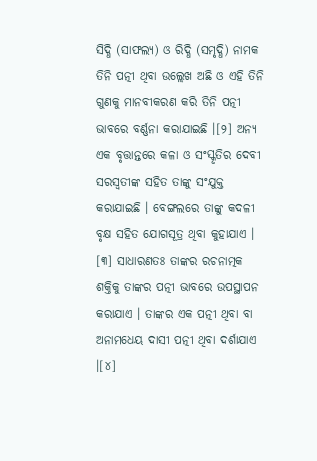ସିଦ୍ଧି (ସାଫଲ୍ୟ) ଓ ରିଦ୍ଧି (ସମୃଦ୍ଧି) ନାମକ ତିନି ପତ୍ନୀ ଥିବା ଉଲ୍ଲେଖ ଅଛି ଓ ଏହି ତିନି ଗୁଣକୁ ମାନବୀକରଣ କରି ତିନି ପତ୍ନୀ ଭାବରେ ବର୍ଣ୍ଣନା କରାଯାଇଛି ।[୨] ଅନ୍ୟ ଏକ ବୃତ୍ତାନ୍ତରେ କଳା ଓ ସଂସ୍କୃତିର ଦେବୀ ସରସ୍ୱତୀଙ୍କ ସ‌ହିତ ତାଙ୍କୁ ସଂଯୁକ୍ତ କରାଯାଇଛି । ବେଙ୍ଗଲରେ ତାଙ୍କୁ କଦଳୀ ବୃକ୍ଷ ସ‌ହିତ ଯୋଗସୂତ୍ର ଥିବା କୁହାଯାଏ । [୩] ସାଧାରଣତଃ ତାଙ୍କର ରଚନାତ୍ମକ ଶକ୍ତିକୁ ତାଙ୍କର ପତ୍ନୀ ଭାବରେ ଉପସ୍ଥାପନ କରାଯାଏ । ତାଙ୍କର ଏକ ପତ୍ନୀ ଥିବା ବା ଅନାମଧେୟ ଦାସୀ ପତ୍ନୀ ଥିବା ଦର୍ଶାଯାଏ ।[୪]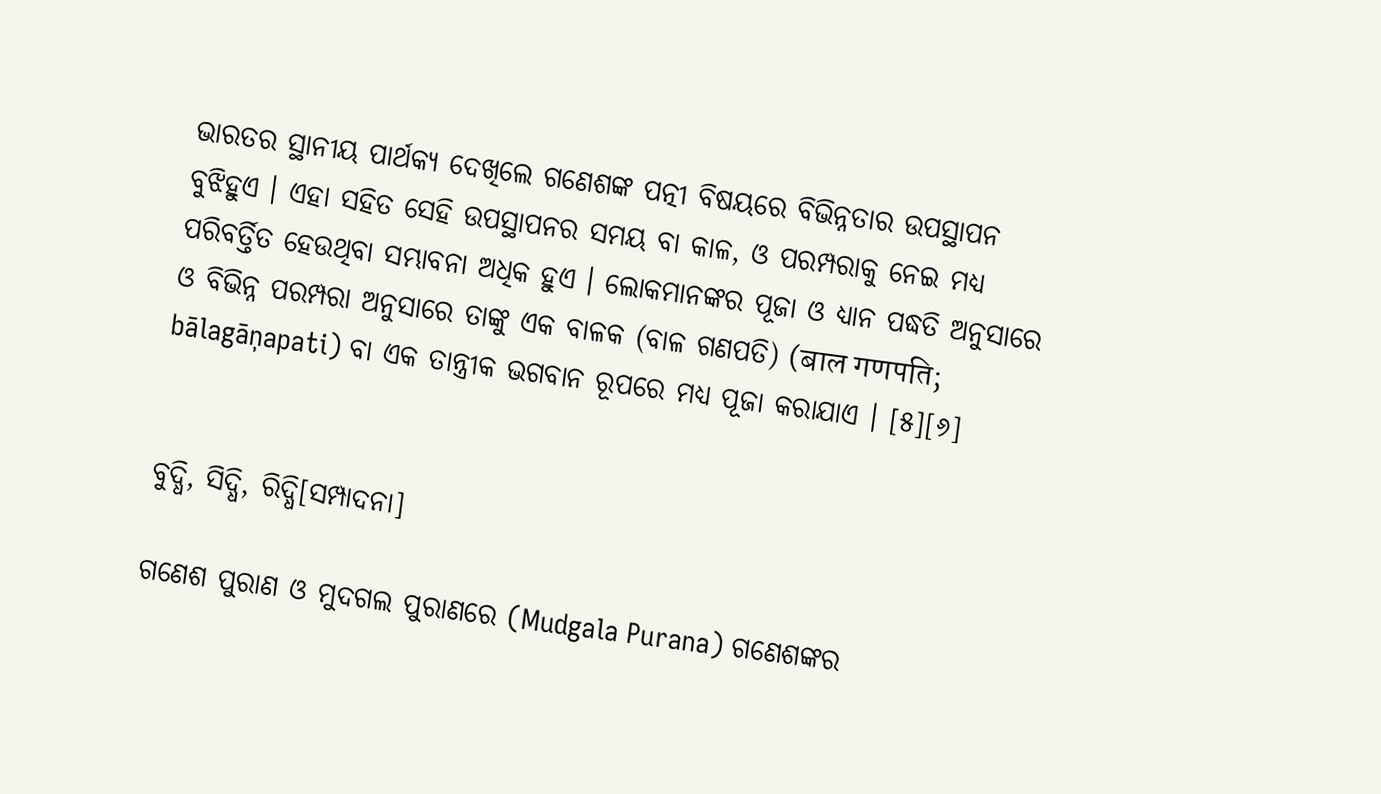ଭାରତର ସ୍ଥାନୀୟ ପାର୍ଥକ୍ୟ ଦେଖିଲେ ଗଣେଶଙ୍କ ପତ୍ନୀ ବିଷୟରେ ବିଭିନ୍ନତାର ଉପସ୍ଥାପନ ବୁଝିହୁଏ । ଏହା ସ‌ହିତ ସେହି ଉପସ୍ଥାପନର ସମୟ ବା କାଳ, ଓ ପରମ୍ପରାକୁ ନେଇ ମଧ୍ୟ ପରିବର୍ତ୍ତିତ ହେଉଥିବା ସମ୍ଭାବନା ଅଧିକ ହୁଏ । ଲୋକମାନଙ୍କର ପୂଜା ଓ ଧ୍ୟାନ ପଦ୍ଧତି ଅନୁସାରେ ଓ ବିଭିନ୍ନ ପରମ୍ପରା ଅନୁସାରେ ତାଙ୍କୁ ଏକ ବାଳକ (ବାଳ ଗଣପତି) (बाल गणपति; bālagāņapati) ବା ଏକ ତାନ୍ତ୍ରୀକ ଭଗବାନ ରୂପରେ ମଧ୍ୟ ପୂଜା କରାଯାଏ । [୫][୬]


ବୁଦ୍ଧି, ସିଦ୍ଧି, ରିଦ୍ଧି[ସମ୍ପାଦନା]

ଗଣେଶ ପୁରାଣ ଓ ମୁଦଗଲ ପୁରାଣରେ (Mudgala Purana) ଗଣେଶଙ୍କର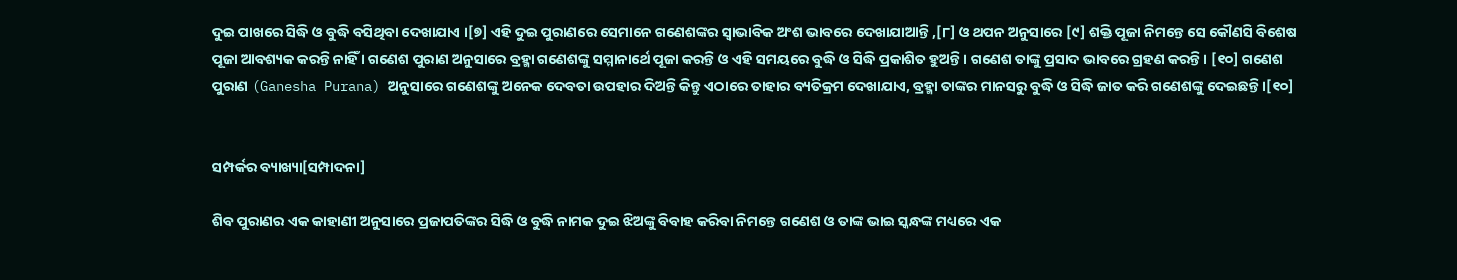ଦୁଇ ପାଖରେ ସିଦ୍ଧି ଓ ବୁଦ୍ଧି ବସିଥିବା ଦେଖାଯାଏ ।[୭] ଏହି ଦୁଇ ପୁରାଣରେ ସେମାନେ ଗଣେଶଙ୍କର ସ୍ୱାଭାବିକ ଅଂଶ ଭାବରେ ଦେଖାଯାଆନ୍ତି ,[୮] ଓ ଥପନ ଅନୁସାରେ [୯] ଶକ୍ତି ପୂଜା ନିମନ୍ତେ ସେ କୌଣସି ବିଶେଷ ପୂଜା ଆବଶ୍ୟକ କରନ୍ତି ନାହିଁ । ଗଣେଶ ପୁରାଣ ଅନୁସାରେ ବ୍ରହ୍ମା ଗଣେଶଙ୍କୁ ସମ୍ମାନାର୍ଥେ ପୂଜା କରନ୍ତି ଓ ଏହି ସମୟରେ ବୁଦ୍ଧି ଓ ସିଦ୍ଧି ପ୍ରକାଶିତ ହୁଅନ୍ତି । ଗଣେଶ ତାଙ୍କୁ ପ୍ରସାଦ ଭାବରେ ଗ୍ରହଣ କରନ୍ତି । [୧୦] ଗଣେଶ ପୁରାଣ (Ganesha Purana) ଅନୁସାରେ ଗଣେଶଙ୍କୁ ଅନେକ ଦେବତା ଉପ‌ହାର ଦିଅନ୍ତି କିନ୍ତୁ ଏଠାରେ ତାହାର ବ୍ୟତିକ୍ରମ ଦେଖାଯାଏ, ବ୍ରହ୍ମା ତାଙ୍କର ମାନସରୁ ବୁଦ୍ଧି ଓ ସିଦ୍ଧି ଜାତ କରି ଗଣେଶଙ୍କୁ ଦେଇଛନ୍ତି ।[୧୦]


ସମ୍ପର୍କର ବ୍ୟାଖ୍ୟା[ସମ୍ପାଦନା]

ଶିବ ପୁରାଣର ଏକ କାହାଣୀ ଅନୁସାରେ ପ୍ରଜାପତିଙ୍କର ସିଦ୍ଧି ଓ ବୁଦ୍ଧି ନାମକ ଦୁଇ ଝିଅଙ୍କୁ ବିବାହ କରିବା ନିମନ୍ତେ ଗଣେଶ ଓ ତାଙ୍କ ଭାଇ ସ୍କନ୍ଧଙ୍କ ମଧ୍ୟରେ ଏକ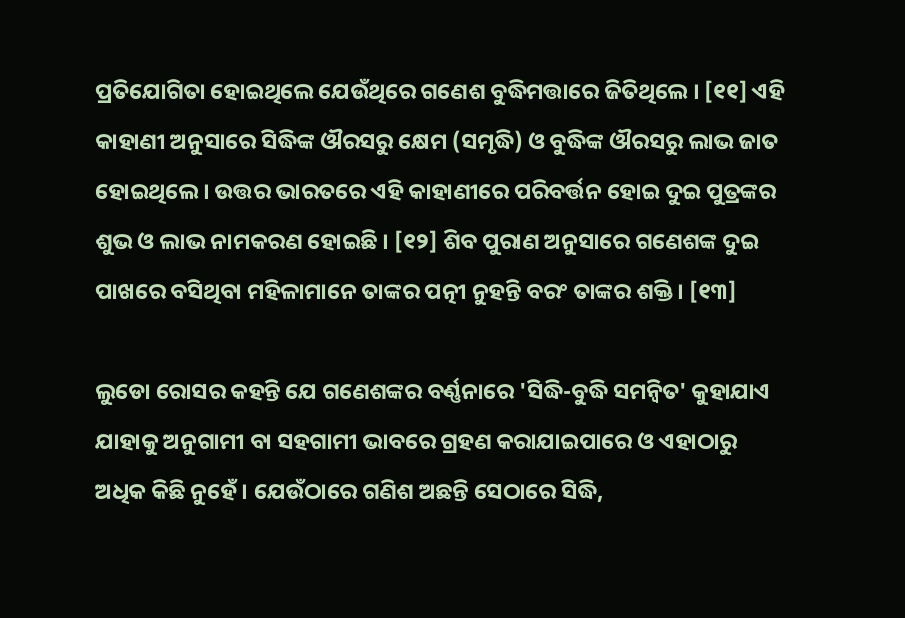ପ୍ରତିଯୋଗିତା ହୋଇଥିଲେ ଯେଉଁଥିରେ ଗଣେଶ ବୁଦ୍ଧିମତ୍ତାରେ ଜିତିଥିଲେ । [୧୧] ଏହି କାହାଣୀ ଅନୁସାରେ ସିଦ୍ଧିଙ୍କ ଔରସରୁ କ୍ଷେମ (ସମୃଦ୍ଧି) ଓ ବୁଦ୍ଧିଙ୍କ ଔରସରୁ ଲାଭ ଜାତ ହୋଇଥିଲେ । ଉତ୍ତର ଭାରତରେ ଏହି କାହାଣୀରେ ପରିବର୍ତ୍ତନ ହୋଇ ଦୁଇ ପୁତ୍ରଙ୍କର ଶୁଭ ଓ ଲାଭ ନାମକରଣ ହୋଇଛି । [୧୨] ଶିବ ପୁରାଣ ଅନୁସାରେ ଗଣେଶଙ୍କ ଦୁଇ ପାଖରେ ବସିଥିବା ମହିଳାମାନେ ତାଙ୍କର ପତ୍ନୀ ନୁହନ୍ତି ବରଂ ତାଙ୍କର ଶକ୍ତି । [୧୩]

ଲୁଡୋ ରୋସର କ‌ହନ୍ତି ଯେ ଗଣେଶଙ୍କର ବର୍ଣ୍ଣନାରେ 'ସିଦ୍ଧି-ବୁଦ୍ଧି ସମନ୍ୱିତ' କୁହାଯାଏ ଯାହାକୁ ଅନୁଗାମୀ ବା ସ‌ହଗାମୀ ଭାବରେ ଗ୍ରହଣ କରାଯାଇପାରେ ଓ ଏହାଠାରୁ ଅଧିକ କିଛି ନୁହେଁ । ଯେଉଁଠାରେ ଗଣିଶ ଅଛନ୍ତି ସେଠାରେ ସିଦ୍ଧି,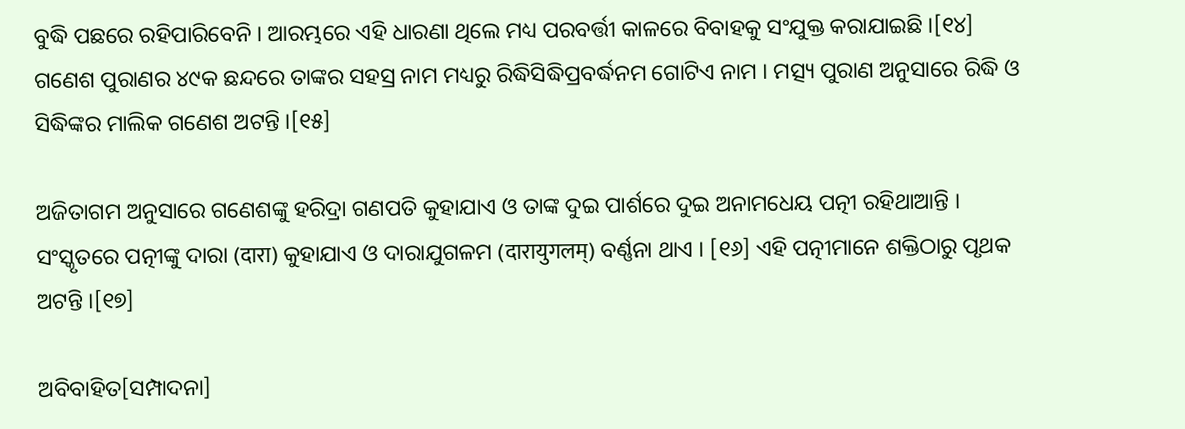ବୁଦ୍ଧି ପଛରେ ରହିପାରିବେନି । ଆରମ୍ଭରେ ଏହି ଧାରଣା ଥିଲେ ମଧ୍ୟ ପରବର୍ତ୍ତୀ କାଳରେ ବିବାହକୁ ସଂଯୁକ୍ତ କରାଯାଇଛି ।[୧୪] ଗଣେଶ ପୁରାଣର ୪୯କ ଛନ୍ଦରେ ତାଙ୍କର ସ‌ହସ୍ର ନାମ ମଧ୍ୟରୁ ରିଦ୍ଧିସିଦ୍ଧିପ୍ରବର୍ଦ୍ଧନମ ଗୋଟିଏ ନାମ । ମତ୍ସ୍ୟ ପୁରାଣ ଅନୁସାରେ ରିଦ୍ଧି ଓ ସିଦ୍ଧିଙ୍କର ମାଲିକ ଗଣେଶ ଅଟନ୍ତି ।[୧୫]

ଅଜିତାଗମ ଅନୁସାରେ ଗଣେଶଙ୍କୁ ହରିଦ୍ରା ଗଣପତି କୁହାଯାଏ ଓ ତାଙ୍କ ଦୁଇ ପାର୍ଶରେ ଦୁଇ ଅନାମଧେୟ ପତ୍ନୀ ରହିଥାଆନ୍ତି । ସଂସ୍କୃତରେ ପତ୍ନୀଙ୍କୁ ଦାରା (दारा) କୁହାଯାଏ ଓ ଦାରାଯୁଗଳମ (दारायुगलम्) ବର୍ଣ୍ଣନା ଥାଏ । [୧୬] ଏହି ପତ୍ନୀମାନେ ଶକ୍ତିଠାରୁ ପୃଥକ ଅଟନ୍ତି ।[୧୭]

ଅବିବାହିତ[ସମ୍ପାଦନା]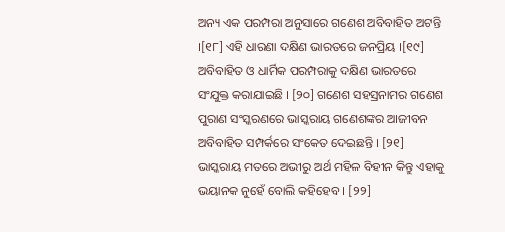ଅନ୍ୟ ଏକ ପରମ୍ପରା ଅନୁସାରେ ଗଣେଶ ଅବିବାହିତ ଅଟନ୍ତି ।[୧୮] ଏହି ଧାରଣା ଦକ୍ଷିଣ ଭାରତରେ ଜନପ୍ରିୟ ।[୧୯] ଅବିବାହିତ ଓ ଧାର୍ମିକ ପରମ୍ପରାକୁ ଦକ୍ଷିଣ ଭାରତରେ ସଂଯୁକ୍ତ କରାଯାଇଛି । [୨୦] ଗଣେଶ ସ‌ହସ୍ରନାମର ଗଣେଶ ପୁରାଣ ସଂସ୍କରଣରେ ଭାସ୍କରାୟ ଗଣେଶଙ୍କର ଆଜୀବନ ଅବିବାହିତ ସମ୍ପର୍କରେ ସଂକେତ ଦେଇଛନ୍ତି । [୨୧] ଭାସ୍କରାୟ ମତରେ ଅଭୀରୁ ଅର୍ଥ ମହିଳ ବିହୀନ କିନ୍ତୁ ଏହାକୁ ଭୟାନ‌କ ନୁହେଁ ବୋଲି କ‌ହିହେବ । [୨୨]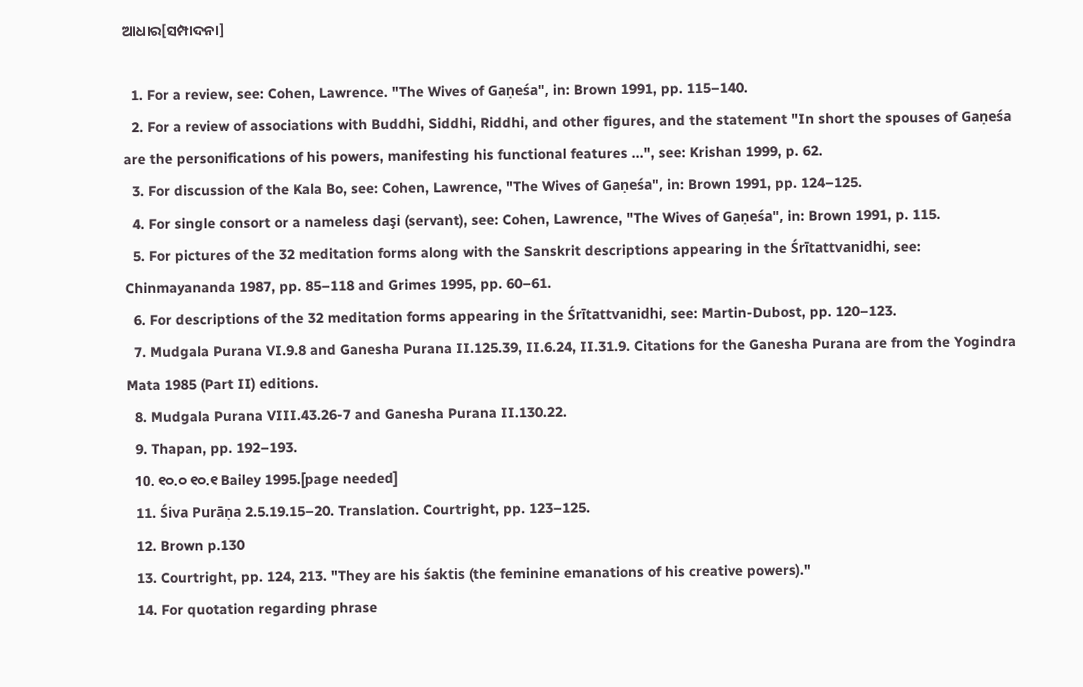ଆଧାର[ସମ୍ପାଦନା]

  1. For a review, see: Cohen, Lawrence. "The Wives of Gaṇeśa", in: Brown 1991, pp. 115–140.
  2. For a review of associations with Buddhi, Siddhi, Riddhi, and other figures, and the statement "In short the spouses of Gaṇeśa are the personifications of his powers, manifesting his functional features ...", see: Krishan 1999, p. 62.
  3. For discussion of the Kala Bo, see: Cohen, Lawrence, "The Wives of Gaṇeśa", in: Brown 1991, pp. 124–125.
  4. For single consort or a nameless daşi (servant), see: Cohen, Lawrence, "The Wives of Gaṇeśa", in: Brown 1991, p. 115.
  5. For pictures of the 32 meditation forms along with the Sanskrit descriptions appearing in the Śrītattvanidhi, see: Chinmayananda 1987, pp. 85–118 and Grimes 1995, pp. 60–61.
  6. For descriptions of the 32 meditation forms appearing in the Śrītattvanidhi, see: Martin-Dubost, pp. 120–123.
  7. Mudgala Purana VI.9.8 and Ganesha Purana II.125.39, II.6.24, II.31.9. Citations for the Ganesha Purana are from the Yogindra Mata 1985 (Part II) editions.
  8. Mudgala Purana VIII.43.26-7 and Ganesha Purana II.130.22.
  9. Thapan, pp. 192–193.
  10. ୧୦.୦ ୧୦.୧ Bailey 1995.[page needed]
  11. Śiva Purāṇa 2.5.19.15–20. Translation. Courtright, pp. 123–125.
  12. Brown p.130
  13. Courtright, pp. 124, 213. "They are his śaktis (the feminine emanations of his creative powers)."
  14. For quotation regarding phrase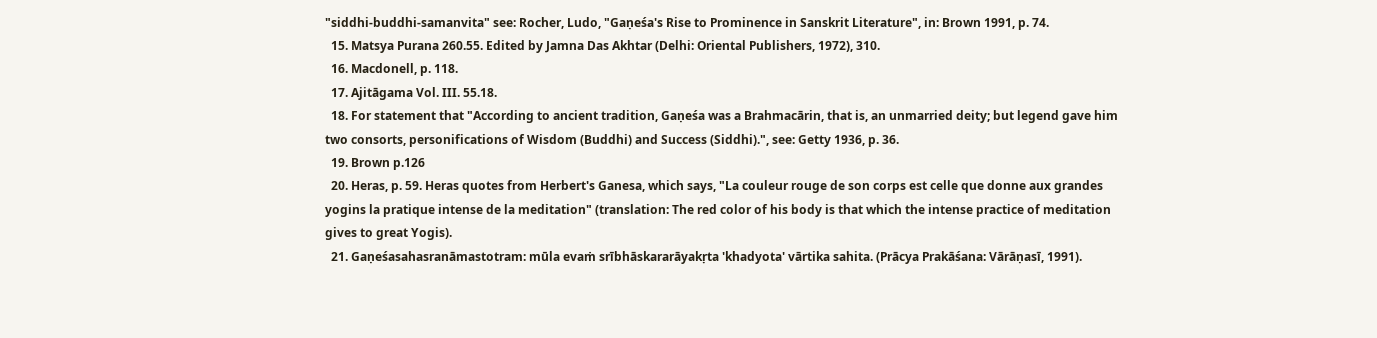"siddhi-buddhi-samanvita" see: Rocher, Ludo, "Gaṇeśa's Rise to Prominence in Sanskrit Literature", in: Brown 1991, p. 74.
  15. Matsya Purana 260.55. Edited by Jamna Das Akhtar (Delhi: Oriental Publishers, 1972), 310.
  16. Macdonell, p. 118.
  17. Ajitāgama Vol. III. 55.18.
  18. For statement that "According to ancient tradition, Gaṇeśa was a Brahmacārin, that is, an unmarried deity; but legend gave him two consorts, personifications of Wisdom (Buddhi) and Success (Siddhi).", see: Getty 1936, p. 36.
  19. Brown p.126
  20. Heras, p. 59. Heras quotes from Herbert's Ganesa, which says, "La couleur rouge de son corps est celle que donne aux grandes yogins la pratique intense de la meditation" (translation: The red color of his body is that which the intense practice of meditation gives to great Yogis).
  21. Gaṇeśasahasranāmastotram: mūla evaṁ srībhāskararāyakṛta 'khadyota' vārtika sahita. (Prācya Prakāśana: Vārāṇasī, 1991).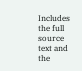Includes the full source text and the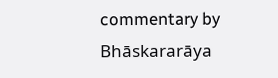commentary by Bhāskararāya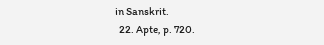in Sanskrit.
  22. Apte, p. 720.